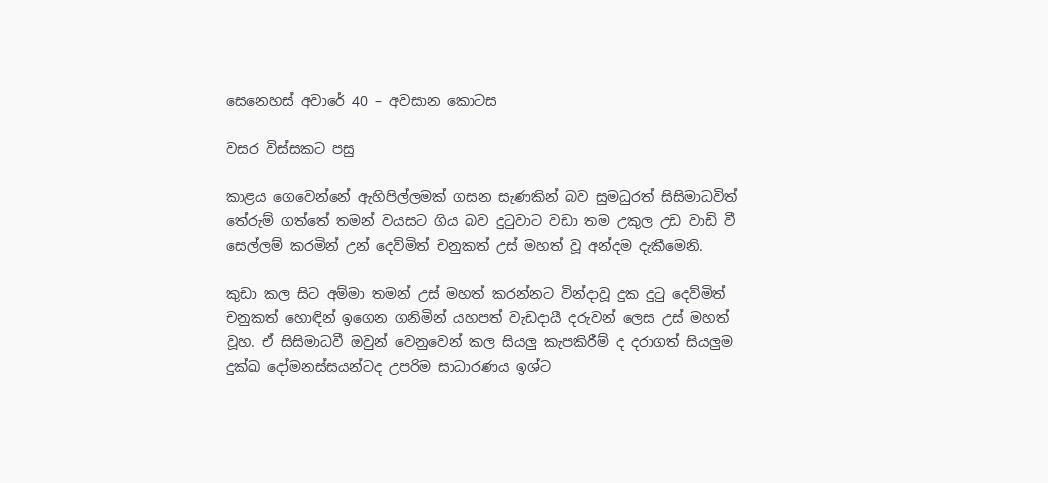සෙනෙහස් අවාරේ 40 – අවසාන කොටස

වසර විස්සකට පසු

කාළය ගෙවෙන්නේ ඇහිපිල්ලමක් ගසන සැණකින් බව සුමධුරත් සිසිමාධවිත් තේරුම් ගත්තේ තමන් වයසට ගිය බව දුටුවාට වඩා තම උකුල උඩ වාඩි වී සෙල්ලම් කරමින් උන් දෙව්මිත් චනුකත් උස් මහත් වූ අන්දම දැකීමෙනි.

කුඩා කල සිට අම්මා තමන් උස් මහත් කරන්නට වින්දාවූ දුක දුටු දෙව්මිත් චනුකත් හොඳින් ඉගෙන ගනිමින් යහපත් වැඩදායී දරුවන් ලෙස උස් මහත් වූහ. ඒ සිසිමාධවී ඔවුන් වෙනුවෙන් කල සියලු කැපකිරීම් ද දරාගත් සියලුම දුක්ඛ දෝමනස්සයන්ටද උපරිම සාධාරණය ඉශ්ට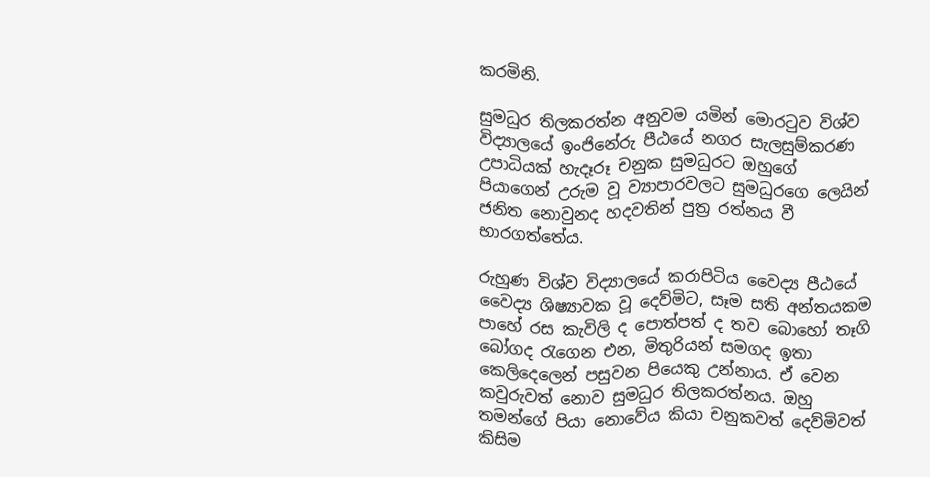කරමිනි.

සුමධුර තිලකරත්න අනුවම යමින් මොරටුව විශ්ව විද්‍යාලයේ ඉංජිනේරු පීඨයේ නගර සැලසුම්කරණ උපාධියක් හැදෑරූ චනුක සුමධුරට ඔහුගේ පියාගෙන් උරුම වූ ව්‍යාපාරවලට සුමධුරගෙ ලෙයින් ජනිත නොවුනද හදවතින් පුත්‍ර රත්නය වී භාරගත්තේය.

රුහුණ විශ්ව විද්‍යාලයේ කරාපිටිය වෛද්‍ය පීඨයේ වෛද්‍ය ශිෂ්‍යාවක වූ දෙව්මිට, සෑම සති අන්තයකම පාහේ රස කැවිලි ද පොත්පත් ද තව බොහෝ තෑගි බෝගද රැගෙන එන, මිතුරියන් සමගද ඉතා කෙලිදෙලෙන් පසුවන පියෙකු උන්නාය. ඒ වෙන කවුරුවත් නොව සුමධුර තිලකරත්නය. ඔහු තමන්ගේ පියා නොවේය කියා චනුකවත් දෙව්මිවත් කිසිම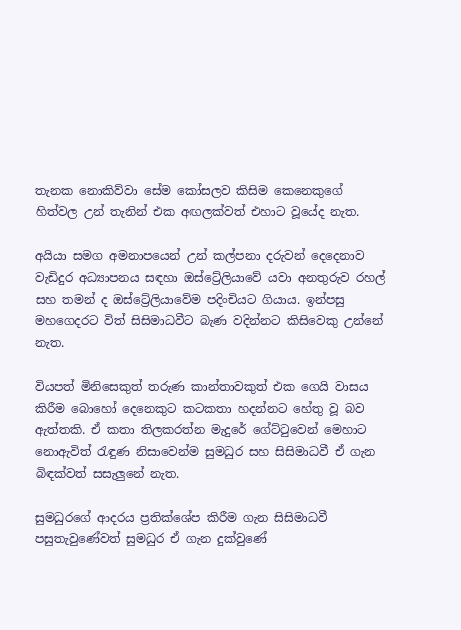තැනක නොකිව්වා සේම කෝසලව කිසිම කෙනෙකුගේ හිත්වල උන් තැනින් එක අඟලක්වත් එහාට වූයේද නැත.

අයියා සමග අමනාපයෙන් උන් කල්පනා දරුවන් දෙදෙනාව වැඩිදුර අධ්‍යාපනය සඳහා ඔස්ට්‍රේලියාවේ යවා අනතුරුව රහල් සහ තමන් ද ඔස්ට්‍රේලියාවේම පදිංචියට ගියාය. ඉන්පසු මහගෙදරට විත් සිසිමාධවීට බැණ වදින්නට කිසිවෙකු උන්නේ නැත.

වියපත් මිනිසෙකුත් තරුණ කාන්තාවකුත් එක ගෙයි වාසය කිරීම බොහෝ දෙනෙකුට කටකතා හදන්නට හේතු වූ බව ඇත්තකි. ඒ කතා තිලකරත්න මැදුරේ ගේට්ටුවෙන් මෙහාට නොඇවිත් රැඳුණ නිසාවෙන්ම සුමධුර සහ සිසිමාධවී ඒ ගැන බිඳක්වත් සසැලුනේ නැත.

සුමධුරගේ ආදරය ප්‍රතික්ශේප කිරීම ගැන සිසිමාධවී පසුතැවුණේවත් සුමධුර ඒ ගැන දුක්වුණේ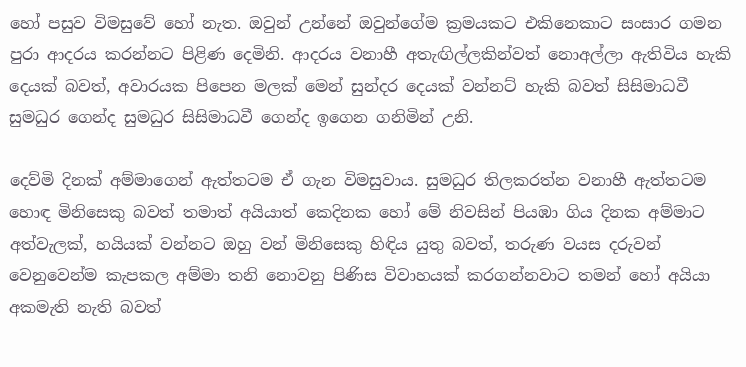හෝ පසුව විමසුවේ හෝ නැත. ඔවුන් උන්නේ ඔවුන්ගේම ක්‍රමයකට එකිනෙකාට සංසාර ගමන පුරා ආදරය කරන්නට පිළිණ දෙමිනි. ආදරය වනාහී අතැඟිල්ලකින්වත් නොඅල්ලා ඇතිවිය හැකි දෙයක් බවත්, අවාරයක පිපෙන මලක් මෙන් සුන්දර දෙයක් වන්නට් හැකි බවත් සිසිමාධවී සුමධුර ගෙන්ද සුමධුර සිසිමාධවී ගෙන්ද ඉගෙන ගනිමින් උනි.

දෙව්මි දිනක් අම්මාගෙන් ඇත්තටම ඒ ගැන විමසුවාය. සුමධුර තිලකරත්න වනාහී ඇත්තටම හොඳ මිනිසෙකු බවත් තමාත් අයියාත් කෙදිනක හෝ මේ නිවසින් පියඹා ගිය දිනක අම්මාට අත්වැලක්, හයියක් වන්නට ඔහු වන් මිනිසෙකු හිඳිය යුතු බවත්, තරුණ වයස දරුවන් වෙනුවෙන්ම කැපකල අම්මා තනි නොවනු පිණිස විවාහයක් කරගන්නවාට තමන් හෝ අයියා අකමැති නැති බවත්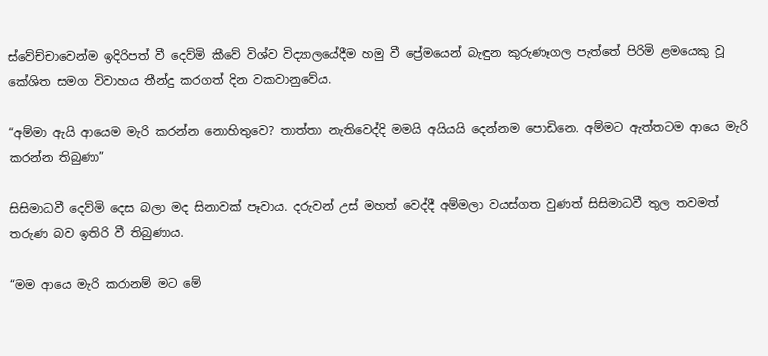ස්වේච්චාවෙන්ම ඉදිරිපත් වී දෙව්මි කීවේ විශ්ව විද්‍යාලයේදීම හමු වී ප්‍රේමයෙන් බැඳුන කුරුණෑගල පැත්තේ පිරිමි ළමයෙකු වූ කේශිත සමග විවාහය තීන්දු කරගත් දින වකවානුවේය.

“අම්මා ඇයි ආයෙම මැරි කරන්න නොහිතුවෙ? තාත්තා නැතිවෙද්දි මමයි අයියයි දෙන්නම පොඩිනෙ. අම්මට ඇත්තටම ආයෙ මැරි කරන්න තිබුණා”

සිසිමාධවී දෙව්මි දෙස බලා මද සිනාවක් පෑවාය. දරුවන් උස් මහත් වෙද්දී අම්මලා වයස්ගත වුණත් සිසිමාධවී තුල තවමත් තරුණ බව ඉතිරි වී තිබුණාය.

“මම ආයෙ මැරි කරානම් මට මේ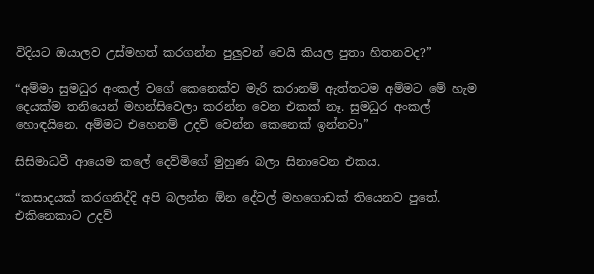විදියට ඔයාලව උස්මහත් කරගන්න පුලුවන් වෙයි කියල පුතා හිතනවද?”

“අම්මා සුමධුර අංකල් වගේ කෙනෙක්ව මැරි කරානම් ඇත්තටම අම්මට මේ හැම දෙයක්ම තනියෙන් මහන්සිවෙලා කරන්න වෙන එකක් නෑ. සුමධුර අංකල් හොඳයිනෙ. අම්මට එහෙනම් උදව් වෙන්න කෙනෙක් ඉන්නවා”

සිසිමාධවී ආයෙම කලේ දෙව්මිගේ මුහුණ බලා සිනාවෙන එකය.

“කසාදයක් කරගනිද්දි අපි බලන්න ඕන දේවල් මහගොඩක් තියෙනව පුතේ. එකිනෙකාට උදව්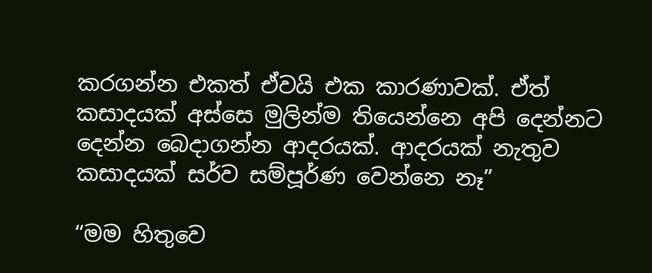කරගන්න එකත් ඒවයි එක කාරණාවක්. ඒත් කසාදයක් අස්සෙ මුලින්ම තියෙන්නෙ අපි දෙන්නට දෙන්න බෙදාගන්න ආදරයක්. ආදරයක් නැතුව කසාදයක් සර්ව සම්පූර්ණ වෙන්නෙ නෑ”

“මම හිතුවෙ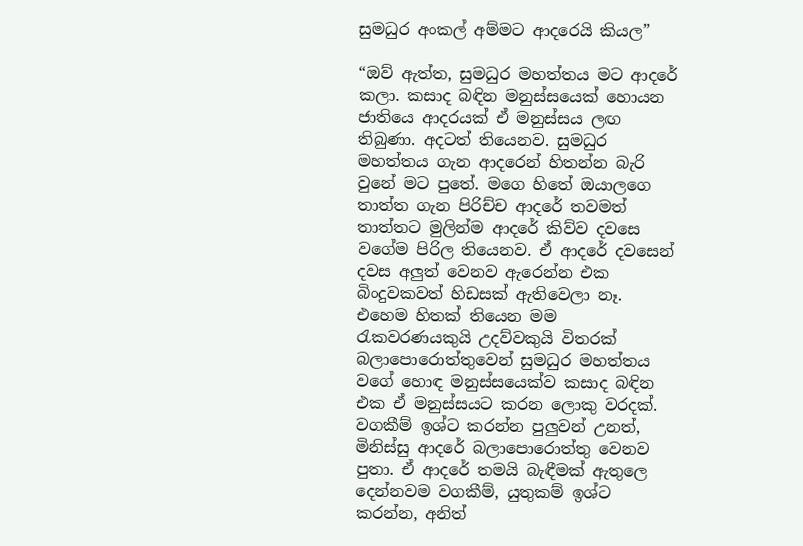සුමධුර අංකල් අම්මට ආදරෙයි කියල”

“ඔව් ඇත්ත, සුමධුර මහත්තය මට ආදරේ කලා. කසාද බඳින මනුස්සයෙක් හොයන ජාතියෙ ආදරයක් ඒ මනුස්සය ලඟ තිබුණා. අදටත් තියෙනව. සුමධුර මහත්තය ගැන ආදරෙන් හිතන්න බැරි වුනේ මට පුතේ. මගෙ හිතේ ඔයාලගෙ තාත්ත ගැන පිරිච්ච ආදරේ තවමත් තාත්තට මුලින්ම ආදරේ කිව්ව දවසෙ වගේම පිරිල තියෙනව. ඒ ආදරේ දවසෙන් දවස අලුත් වෙනව ඇරෙන්න එක බිංදුවකවත් හිඩසක් ඇතිවෙලා නෑ. එහෙම හිතක් තියෙන මම රැකවරණයකුයි උදව්වකුයි විතරක් බලාපොරොත්තුවෙන් සුමධුර මහත්තය වගේ හොඳ මනුස්සයෙක්ව කසාද බඳින එක ඒ මනුස්සයට කරන ලොකු වරදක්. වගකීම් ඉශ්ට කරන්න පුලුවන් උනත්, මිනිස්සු ආදරේ බලාපොරොත්තු වෙනව පුතා. ඒ ආදරේ තමයි බැඳීමක් ඇතුලෙ දෙන්නවම වගකීම්, යුතුකම් ඉශ්ට කරන්න, අනිත්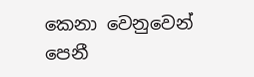කෙනා වෙනුවෙන් පෙනී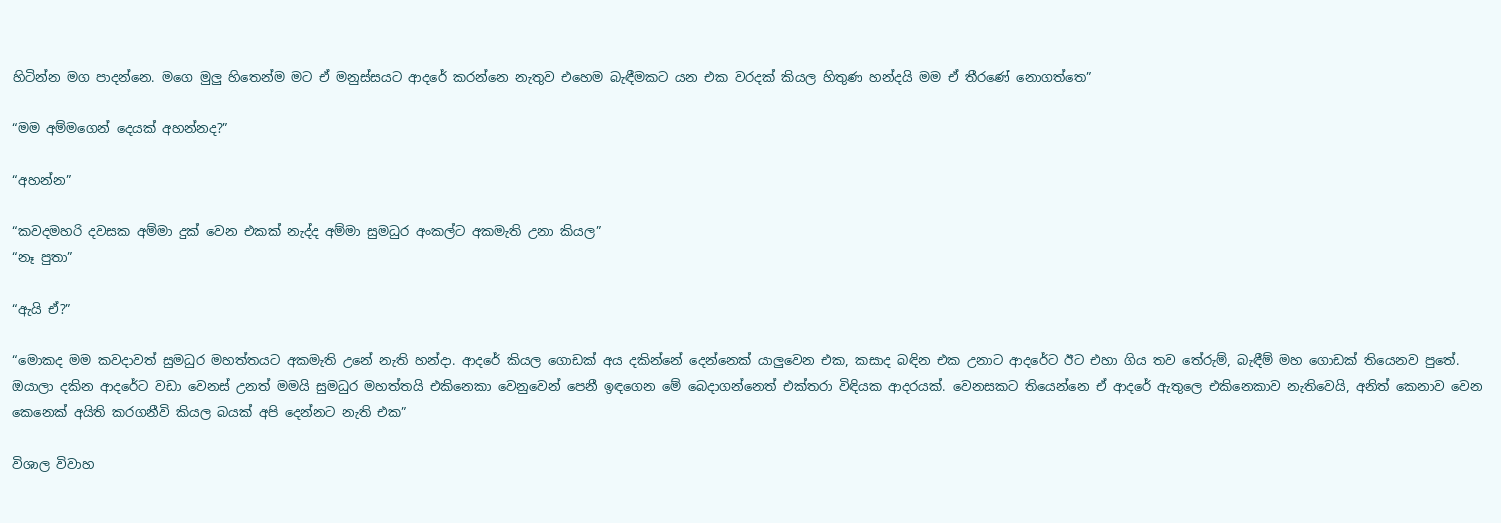හිටින්න මග පාදන්නෙ. මගෙ මුලු හිතෙන්ම මට ඒ මනුස්සයට ආදරේ කරන්නෙ නැතුව එහෙම බැඳීමකට යන එක වරදක් කියල හිතුණ හන්දයි මම ඒ තීරණේ නොගත්තෙ”

“මම අම්මගෙන් දෙයක් අහන්නද?”

“අහන්න”

“කවදමහරි දවසක අම්මා දුක් වෙන එකක් නැද්ද අම්මා සුමධුර අංකල්ට අකමැති උනා කියල”
“නෑ පුතා”

“ඇයි ඒ?”

“මොකද මම කවදාවත් සුමධුර මහත්තයට අකමැති උනේ නැති හන්දා. ආදරේ කියල ගොඩක් අය දකින්නේ දෙන්නෙක් යාලුවෙන එක, කසාද බඳින එක උනාට ආදරේට ඊට එහා ගිය තව තේරුම්, බැඳීම් මහ ගොඩක් තියෙනව පුතේ. ඔයාලා දකින ආදරේට වඩා වෙනස් උනත් මමයි සුමධුර මහත්තයි එකිනෙකා වෙනුවෙන් පෙනී ඉඳගෙන මේ බෙදාගන්නෙත් එක්තරා විඳියක ආදරයක්. වෙනසකට තියෙන්නෙ ඒ ආදරේ ඇතුලෙ එකිනෙකාව නැතිවෙයි, අනිත් කෙනාව වෙන කෙනෙක් අයිති කරගනීවි කියල බයක් අපි දෙන්නට නැති එක”

විශාල විවාහ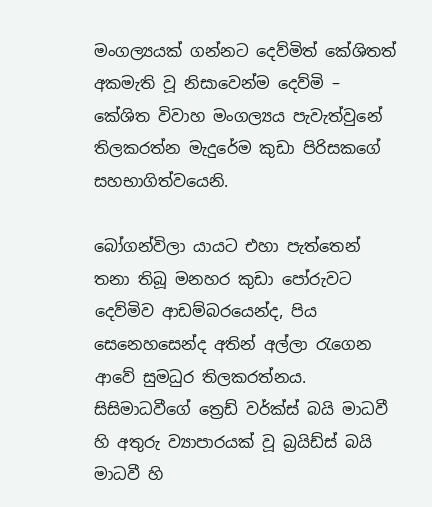මංගල්‍යයක් ගන්නට දෙව්මිත් කේශිතත් අකමැති වූ නිසාවෙන්ම දෙව්මි – කේශිත විවාහ මංගල්‍යය පැවැත්වුනේ තිලකරත්න මැදුරේම කුඩා පිරිසකගේ සහභාගිත්වයෙනි.

බෝගන්විලා යායට එහා පැත්තෙන් තනා තිබූ මනහර කුඩා පෝරුවට දෙව්මිව ආඩම්බරයෙන්ද, පිය සෙනෙහසෙන්ද අතින් අල්ලා රැගෙන ආවේ සුමධුර තිලකරත්නය. සිසිමාධවීගේ ත්‍රෙඩ් වර්ක්ස් බයි මාධවී හි අතුරු ව්‍යාපාරයක් වූ බ්‍රයිඩ්ස් බයි මාධවී හි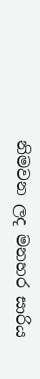නිමවන ලද මනහර සාරිය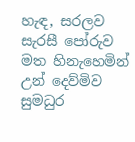හැඳ, සරලව සැරසී පෝරුව මත හිනැහෙමින් උන් දෙව්මිව සුමධුර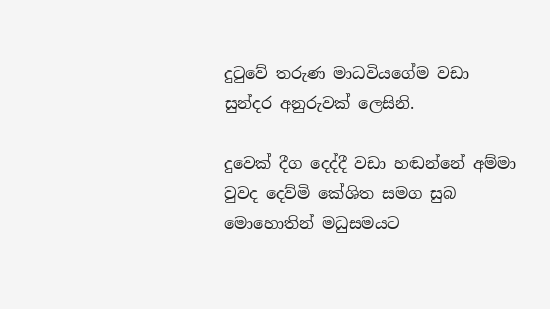දුටුවේ තරුණ මාධවියගේම වඩා සුන්දර අනුරුවක් ලෙසිනි.

දුවෙක් දීග දෙද්දී වඩා හඬන්නේ අම්මා වුවද දෙව්මි කේශිත සමග සුබ මොහොතින් මධුසමයට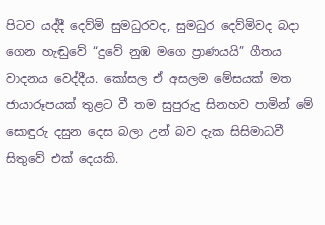පිටව යද්දී දෙව්මි සුමධුරවද, සුමධුර දෙව්මිවද බදා ගෙන හැඬුවේ “දුවේ නුඹ මගෙ ප්‍රාණයයි” ගීතය වාදනය වෙද්දීය. කෝසල ඒ අසලම මේසයක් මත ජායාරූපයක් තුළට වී තම සුපුරුදු සිනහව පාමින් මේ සොඳුරු දසුන දෙස බලා උන් බව දැක සිසිමාධවී සිතුවේ එක් දෙයකි.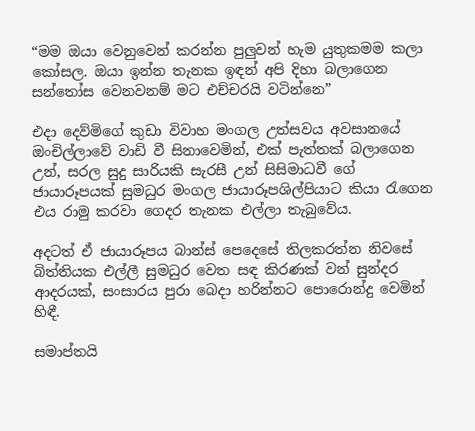“මම ඔයා වෙනුවෙන් කරන්න පුලුවන් හැම යුතුකමම කලා කෝසල. ඔයා ඉන්න තැනක ඉඳන් අපි දිහා බලාගෙන සන්තෝස වෙනවනම් මට එච්චරයි වටින්නෙ”

එදා දෙව්මිගේ කුඩා විවාහ මංගල උත්සවය අවසානයේ ඔංචිල්ලාවේ වාඩි වී සිනාවෙමින්, එක් පැත්තක් බලාගෙන උන්, සරල සුදු සාරියකි සැරසී උන් සිසිමාධවී ගේ ජායාරූපයක් සුමධුර මංගල ජායාරූපශිල්පියාට කියා රැගෙන එය රාමු කරවා ගෙදර තැනක එල්ලා තැබුවේය.

අදටත් ඒ ජායාරූපය බාන්ස් පෙදෙසේ තිලකරත්න නිවසේ බිත්තියක එල්ලී සුමධුර වෙත සඳ කිරණක් වන් සුන්දර ආදරයක්, සංසාරය පුරා බෙදා හරින්නට පොරොන්දු වෙමින් හිඳී.

සමාප්තයි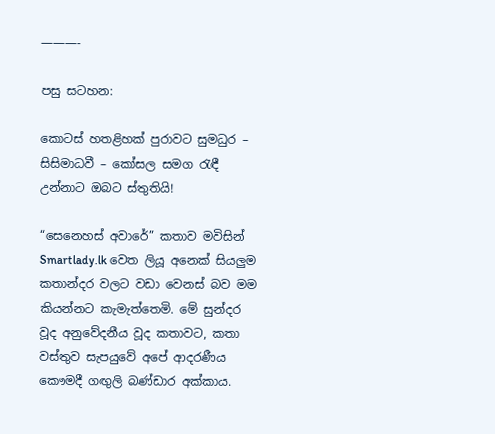———-

පසු සටහන:

කොටස් හතළිහක් පුරාවට සුමධුර – සිසිමාධවී – කෝසල සමග රැඳී උන්නාට ඔබට ස්තුතියි!

“සෙනෙහස් අවාරේ” කතාව මවිසින් Smartlady.lk වෙත ලියූ අනෙක් සියලුම කතාන්දර වලට වඩා වෙනස් බව මම කියන්නට කැමැත්තෙමි. මේ සුන්දර වූද අනුවේදනීය වූද කතාවට, කතා වස්තුව සැපයුවේ අපේ ආදරණීය කෞමදී ගඟුලි බණ්ඩාර අක්කාය.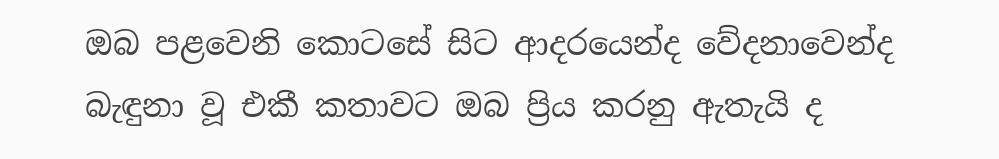ඔබ පළවෙනි කොටසේ සිට ආදරයෙන්ද වේදනාවෙන්ද බැඳුනා වූ එකී කතාවට ඔබ ප්‍රිය කරනු ඇතැයි ද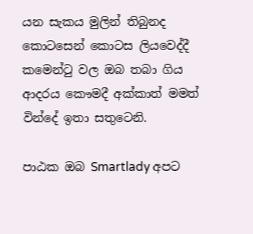යන සැකය මුලින් තිබුනද කොටසෙන් කොටස ලියවෙද්දී කමෙන්ටු වල ඔබ තබා ගිය ආදරය කෞමදී අක්කාත් මමත් වින්දේ ඉතා සතුටෙනි.

පාඨක ඔබ Smartlady අපට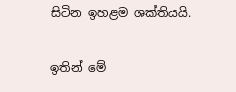සිටින ඉහළම ශක්තියයි.

ඉතින් මේ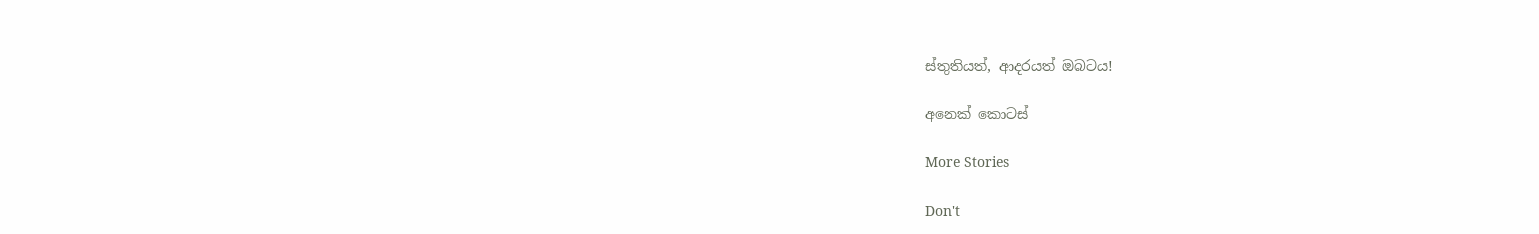ස්තුතියත්, ආදරයත් ඔබටය!

අනෙක් කොටස්

More Stories

Don't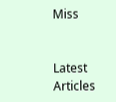Miss


Latest Articles